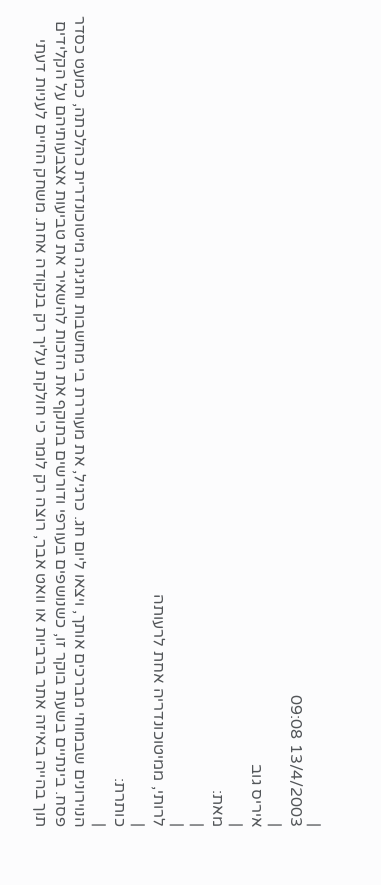|
13/4/2003 09:08
|
איריס גוב
|
מאת:
|
|
לרותי, ממיטוכונדריה אחת לרעותה
|
כותרת:
|
הנוירונים שבמוחי מברכים אותך, ויצאו ליום חג. כרגיל, את מעוררת בי מחשבות וחגיגה מיטוכונדרית כהלכתה, כמעט כסדר פסח. בינתיים בשעת בוקר זו, כשנושפים בעורפי ודורשים בתוקף את הזכות להשאיר את טביעות אצבעותיהם על הקלידים תוך בהייה באיזה אתר ברביות או וואט אבר, רוצה רק לומר כי חולקת עליך רק בנקודה אחת. משחק החיים לעניות דעתי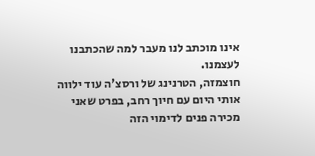אינו מוכתב לנו מעבר למה שהכתבנו לעצמנו.
חוצמזה, הטרנינג של ורסצ'ה עוד ילווה אותי היום עם חיוך רחב, בפרט שאני מכירה פנים לדימוי הזה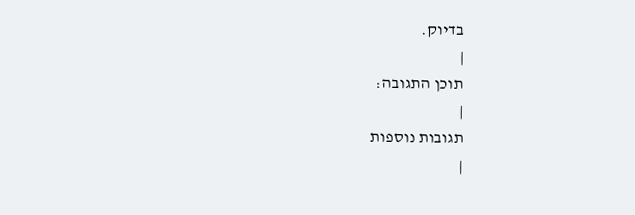בדיוק.
|
תוכן התגובה:
|
תגובות נוספות
|